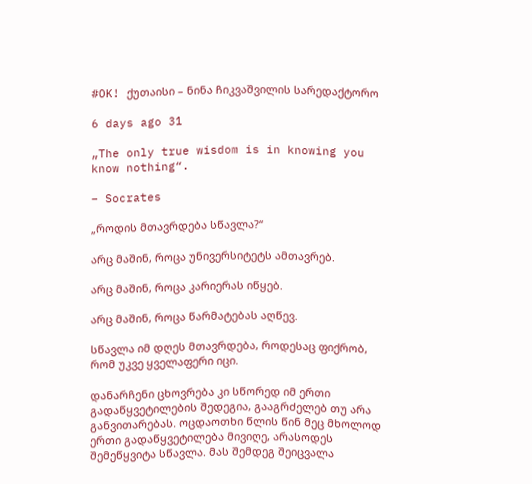#OK! ქუთაისი – ნინა ჩიკვაშვილის სარედაქტორო

6 days ago 31

„The only true wisdom is in knowing you know nothing“.

– Socrates

„როდის მთავრდება სწავლა?“

არც მაშინ, როცა უნივერსიტეტს ამთავრებ.

არც მაშინ, როცა კარიერას იწყებ.

არც მაშინ, როცა წარმატებას აღწევ.

სწავლა იმ დღეს მთავრდება, როდესაც ფიქრობ, რომ უკვე ყველაფერი იცი.

დანარჩენი ცხოვრება კი სწორედ იმ ერთი გადაწყვეტილების შედეგია, გააგრძელებ თუ არა განვითარებას. ოცდაოთხი წლის წინ მეც მხოლოდ ერთი გადაწყვეტილება მივიღე, არასოდეს შემეწყვიტა სწავლა. მას შემდეგ შეიცვალა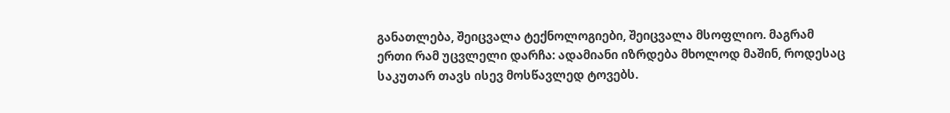განათლება, შეიცვალა ტექნოლოგიები, შეიცვალა მსოფლიო. მაგრამ ერთი რამ უცვლელი დარჩა: ადამიანი იზრდება მხოლოდ მაშინ, როდესაც საკუთარ თავს ისევ მოსწავლედ ტოვებს.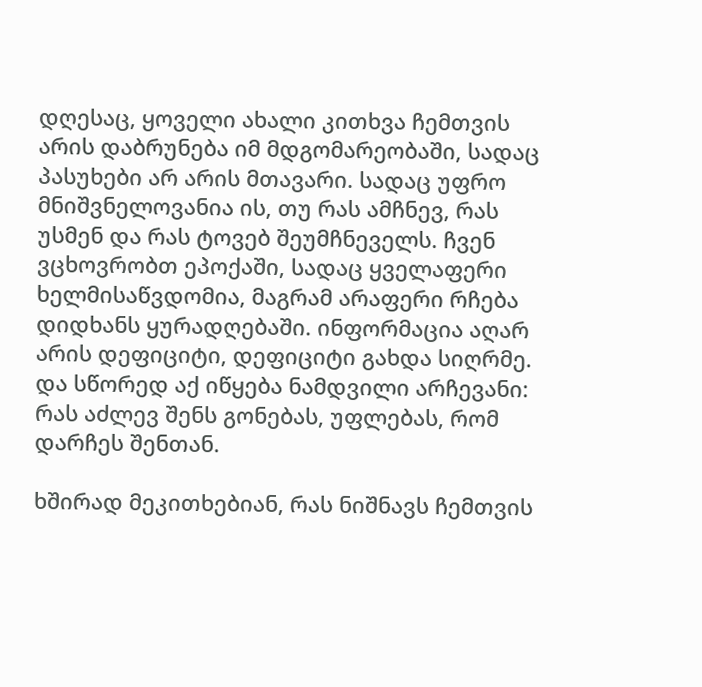დღესაც, ყოველი ახალი კითხვა ჩემთვის არის დაბრუნება იმ მდგომარეობაში, სადაც პასუხები არ არის მთავარი. სადაც უფრო მნიშვნელოვანია ის, თუ რას ამჩნევ, რას უსმენ და რას ტოვებ შეუმჩნეველს. ჩვენ ვცხოვრობთ ეპოქაში, სადაც ყველაფერი ხელმისაწვდომია, მაგრამ არაფერი რჩება დიდხანს ყურადღებაში. ინფორმაცია აღარ არის დეფიციტი, დეფიციტი გახდა სიღრმე. და სწორედ აქ იწყება ნამდვილი არჩევანი: რას აძლევ შენს გონებას, უფლებას, რომ დარჩეს შენთან.

ხშირად მეკითხებიან, რას ნიშნავს ჩემთვის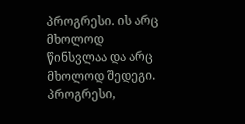პროგრესი. ის არც მხოლოდ წინსვლაა და არც მხოლოდ შედეგი. პროგრესი,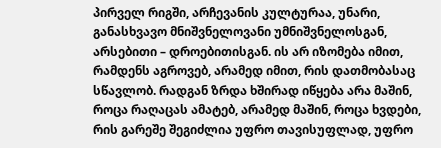პირველ რიგში, არჩევანის კულტურაა, უნარი, განასხვავო მნიშვნელოვანი უმნიშვნელოსგან, არსებითი – დროებითისგან. ის არ იზომება იმით, რამდენს აგროვებ, არამედ იმით, რის დათმობასაც სწავლობ. რადგან ზრდა ხშირად იწყება არა მაშინ, როცა რაღაცას ამატებ, არამედ მაშინ, როცა ხვდები, რის გარეშე შეგიძლია უფრო თავისუფლად, უფრო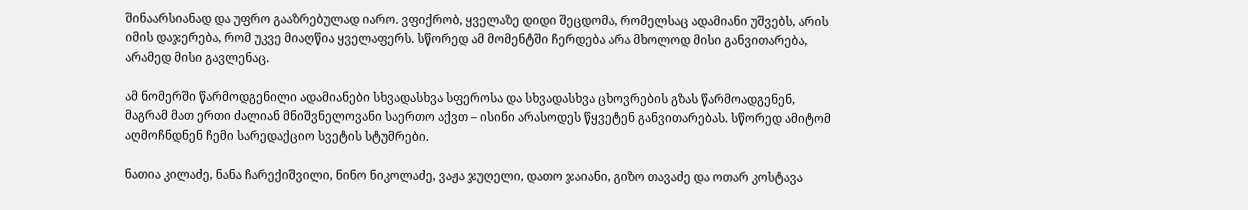შინაარსიანად და უფრო გააზრებულად იარო. ვფიქრობ, ყველაზე დიდი შეცდომა, რომელსაც ადამიანი უშვებს, არის იმის დაჯერება, რომ უკვე მიაღწია ყველაფერს. სწორედ ამ მომენტში ჩერდება არა მხოლოდ მისი განვითარება, არამედ მისი გავლენაც.

ამ ნომერში წარმოდგენილი ადამიანები სხვადასხვა სფეროსა და სხვადასხვა ცხოვრების გზას წარმოადგენენ, მაგრამ მათ ერთი ძალიან მნიშვნელოვანი საერთო აქვთ – ისინი არასოდეს წყვეტენ განვითარებას. სწორედ ამიტომ აღმოჩნდნენ ჩემი სარედაქციო სვეტის სტუმრები.

ნათია კილაძე, ნანა ჩარექიშვილი, ნინო ნიკოლაძე, ვაჟა ჯუღელი, დათო ჯაიანი, გიზო თავაძე და ოთარ კოსტავა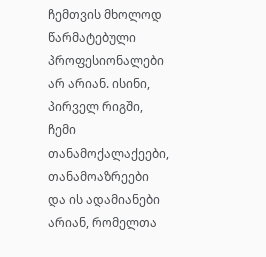ჩემთვის მხოლოდ წარმატებული პროფესიონალები არ არიან. ისინი, პირველ რიგში, ჩემი თანამოქალაქეები, თანამოაზრეები და ის ადამიანები არიან, რომელთა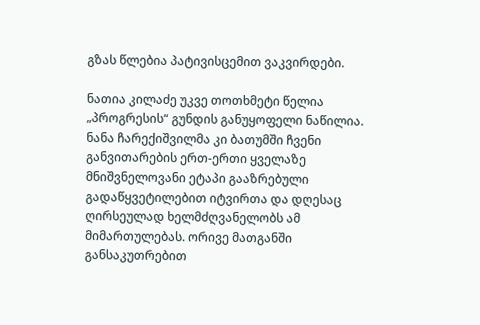გზას წლებია პატივისცემით ვაკვირდები.

ნათია კილაძე უკვე თოთხმეტი წელია „პროგრესის“ გუნდის განუყოფელი ნაწილია. ნანა ჩარექიშვილმა კი ბათუმში ჩვენი განვითარების ერთ-ერთი ყველაზე მნიშვნელოვანი ეტაპი გააზრებული გადაწყვეტილებით იტვირთა და დღესაც ღირსეულად ხელმძღვანელობს ამ მიმართულებას. ორივე მათგანში განსაკუთრებით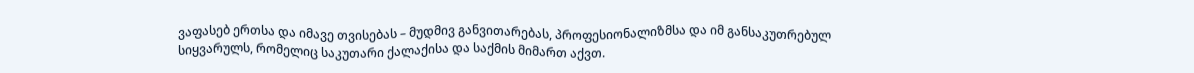ვაფასებ ერთსა და იმავე თვისებას – მუდმივ განვითარებას, პროფესიონალიზმსა და იმ განსაკუთრებულ სიყვარულს, რომელიც საკუთარი ქალაქისა და საქმის მიმართ აქვთ.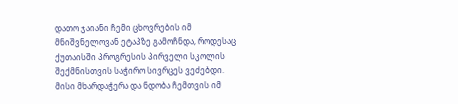დათო ჯაიანი ჩემი ცხოვრების იმ მნიშვნელოვან ეტაპზე გამოჩნდა, როდესაც ქუთაისში პროგრესის პირველი სკოლის შექმნისთვის საჭირო სივრცეს ვეძებდი. მისი მხარდაჭერა და ნდობა ჩემთვის იმ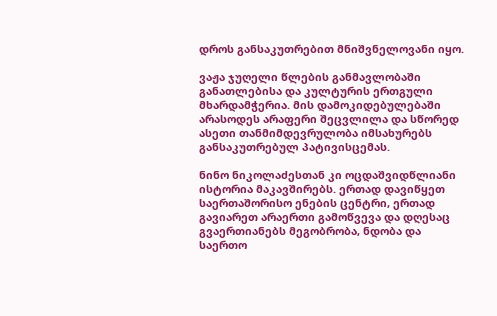დროს განსაკუთრებით მნიშვნელოვანი იყო.

ვაჟა ჯუღელი წლების განმავლობაში განათლებისა და კულტურის ერთგული მხარდამჭერია. მის დამოკიდებულებაში არასოდეს არაფერი შეცვლილა და სწორედ ასეთი თანმიმდევრულობა იმსახურებს განსაკუთრებულ პატივისცემას.

ნინო ნიკოლაძესთან კი ოცდაშვიდწლიანი ისტორია მაკავშირებს. ერთად დავიწყეთ საერთაშორისო ენების ცენტრი, ერთად გავიარეთ არაერთი გამოწვევა და დღესაც გვაერთიანებს მეგობრობა, ნდობა და საერთო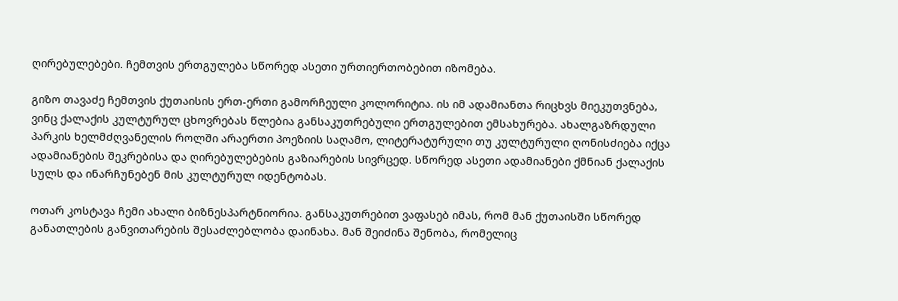ღირებულებები. ჩემთვის ერთგულება სწორედ ასეთი ურთიერთობებით იზომება.

გიზო თავაძე ჩემთვის ქუთაისის ერთ-ერთი გამორჩეული კოლორიტია. ის იმ ადამიანთა რიცხვს მიეკუთვნება, ვინც ქალაქის კულტურულ ცხოვრებას წლებია განსაკუთრებული ერთგულებით ემსახურება. ახალგაზრდული პარკის ხელმძღვანელის როლში არაერთი პოეზიის საღამო, ლიტერატურული თუ კულტურული ღონისძიება იქცა ადამიანების შეკრებისა და ღირებულებების გაზიარების სივრცედ. სწორედ ასეთი ადამიანები ქმნიან ქალაქის სულს და ინარჩუნებენ მის კულტურულ იდენტობას.

ოთარ კოსტავა ჩემი ახალი ბიზნესპარტნიორია. განსაკუთრებით ვაფასებ იმას, რომ მან ქუთაისში სწორედ განათლების განვითარების შესაძლებლობა დაინახა. მან შეიძინა შენობა, რომელიც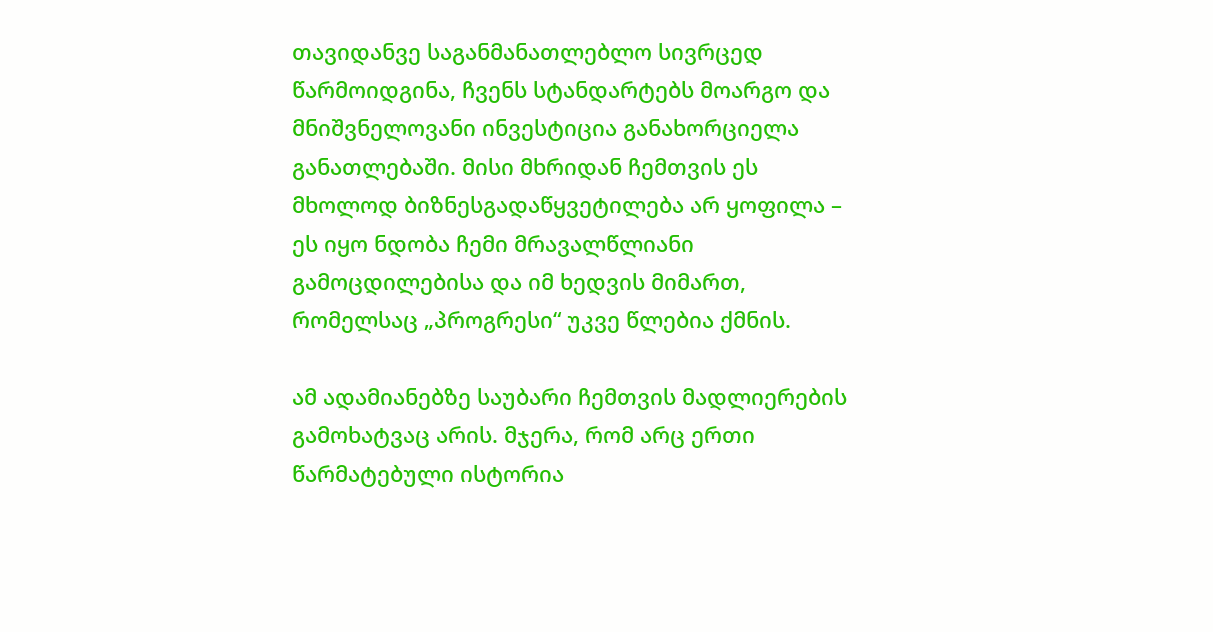თავიდანვე საგანმანათლებლო სივრცედ წარმოიდგინა, ჩვენს სტანდარტებს მოარგო და მნიშვნელოვანი ინვესტიცია განახორციელა განათლებაში. მისი მხრიდან ჩემთვის ეს მხოლოდ ბიზნესგადაწყვეტილება არ ყოფილა – ეს იყო ნდობა ჩემი მრავალწლიანი გამოცდილებისა და იმ ხედვის მიმართ, რომელსაც „პროგრესი“ უკვე წლებია ქმნის.

ამ ადამიანებზე საუბარი ჩემთვის მადლიერების გამოხატვაც არის. მჯერა, რომ არც ერთი წარმატებული ისტორია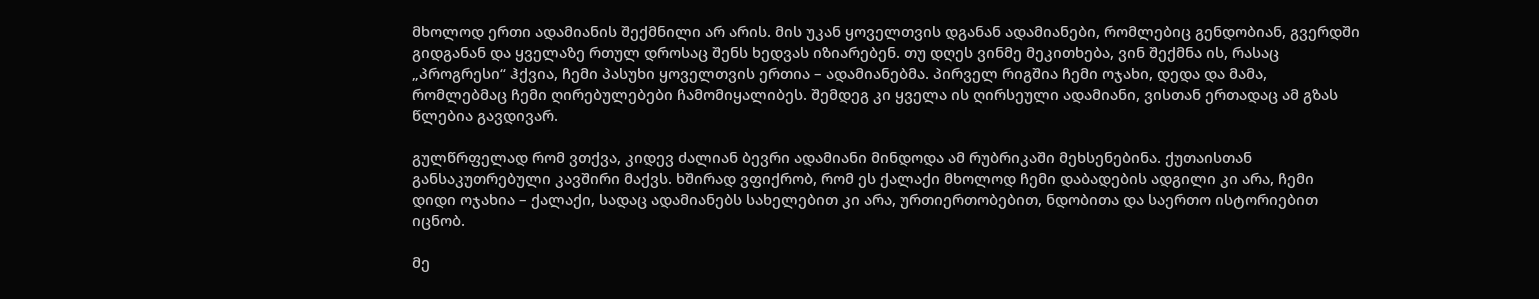მხოლოდ ერთი ადამიანის შექმნილი არ არის. მის უკან ყოველთვის დგანან ადამიანები, რომლებიც გენდობიან, გვერდში გიდგანან და ყველაზე რთულ დროსაც შენს ხედვას იზიარებენ. თუ დღეს ვინმე მეკითხება, ვინ შექმნა ის, რასაც „პროგრესი“ ჰქვია, ჩემი პასუხი ყოველთვის ერთია – ადამიანებმა. პირველ რიგშია ჩემი ოჯახი, დედა და მამა, რომლებმაც ჩემი ღირებულებები ჩამომიყალიბეს. შემდეგ კი ყველა ის ღირსეული ადამიანი, ვისთან ერთადაც ამ გზას წლებია გავდივარ.

გულწრფელად რომ ვთქვა, კიდევ ძალიან ბევრი ადამიანი მინდოდა ამ რუბრიკაში მეხსენებინა. ქუთაისთან განსაკუთრებული კავშირი მაქვს. ხშირად ვფიქრობ, რომ ეს ქალაქი მხოლოდ ჩემი დაბადების ადგილი კი არა, ჩემი დიდი ოჯახია – ქალაქი, სადაც ადამიანებს სახელებით კი არა, ურთიერთობებით, ნდობითა და საერთო ისტორიებით იცნობ.

მე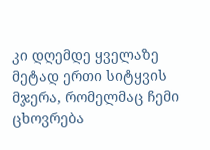კი დღემდე ყველაზე მეტად ერთი სიტყვის მჯერა, რომელმაც ჩემი ცხოვრება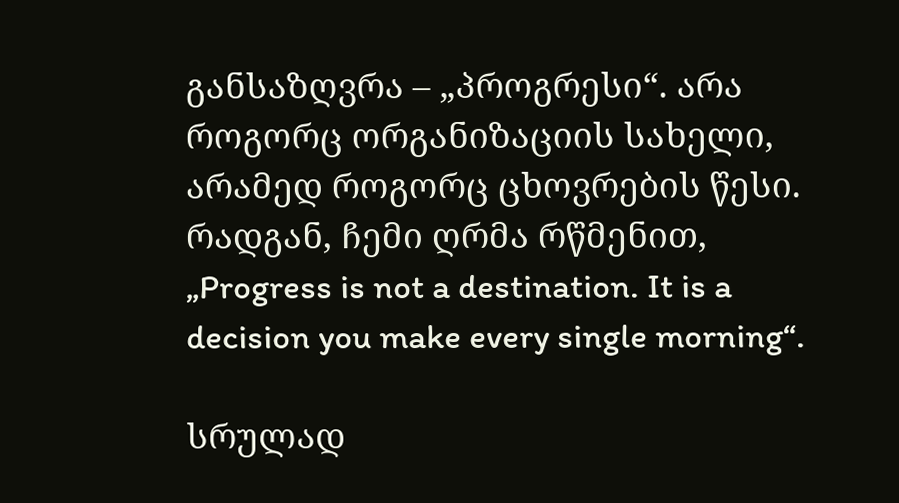განსაზღვრა – „პროგრესი“. არა როგორც ორგანიზაციის სახელი, არამედ როგორც ცხოვრების წესი. რადგან, ჩემი ღრმა რწმენით, „Progress is not a destination. It is a decision you make every single morning“.

სრულად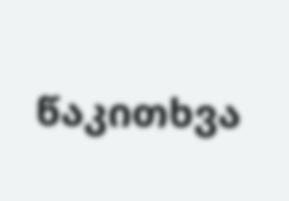წაკითხვა